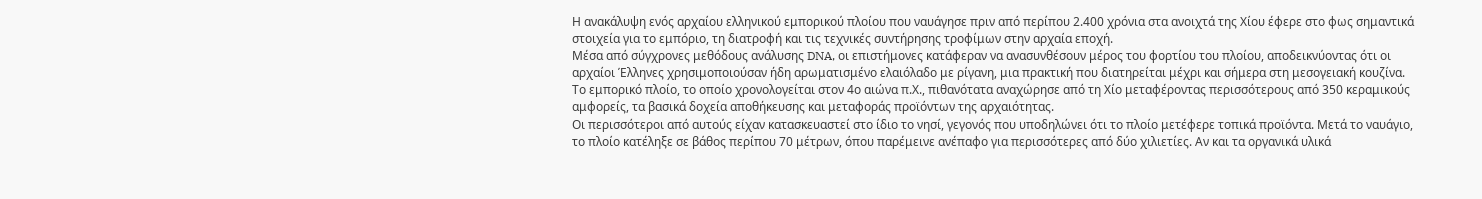Η ανακάλυψη ενός αρχαίου ελληνικού εμπορικού πλοίου που ναυάγησε πριν από περίπου 2.400 χρόνια στα ανοιχτά της Χίου έφερε στο φως σημαντικά στοιχεία για το εμπόριο, τη διατροφή και τις τεχνικές συντήρησης τροφίμων στην αρχαία εποχή.
Μέσα από σύγχρονες μεθόδους ανάλυσης DNA, οι επιστήμονες κατάφεραν να ανασυνθέσουν μέρος του φορτίου του πλοίου, αποδεικνύοντας ότι οι αρχαίοι Έλληνες χρησιμοποιούσαν ήδη αρωματισμένο ελαιόλαδο με ρίγανη, μια πρακτική που διατηρείται μέχρι και σήμερα στη μεσογειακή κουζίνα.
Το εμπορικό πλοίο, το οποίο χρονολογείται στον 4ο αιώνα π.Χ., πιθανότατα αναχώρησε από τη Χίο μεταφέροντας περισσότερους από 350 κεραμικούς αμφορείς, τα βασικά δοχεία αποθήκευσης και μεταφοράς προϊόντων της αρχαιότητας.
Οι περισσότεροι από αυτούς είχαν κατασκευαστεί στο ίδιο το νησί, γεγονός που υποδηλώνει ότι το πλοίο μετέφερε τοπικά προϊόντα. Μετά το ναυάγιο, το πλοίο κατέληξε σε βάθος περίπου 70 μέτρων, όπου παρέμεινε ανέπαφο για περισσότερες από δύο χιλιετίες. Αν και τα οργανικά υλικά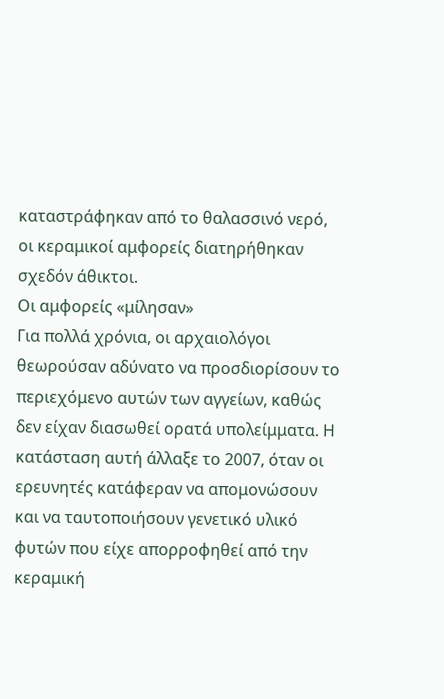καταστράφηκαν από το θαλασσινό νερό, οι κεραμικοί αμφορείς διατηρήθηκαν σχεδόν άθικτοι.
Οι αμφορείς «μίλησαν»
Για πολλά χρόνια, οι αρχαιολόγοι θεωρούσαν αδύνατο να προσδιορίσουν το περιεχόμενο αυτών των αγγείων, καθώς δεν είχαν διασωθεί ορατά υπολείμματα. Η κατάσταση αυτή άλλαξε το 2007, όταν οι ερευνητές κατάφεραν να απομονώσουν και να ταυτοποιήσουν γενετικό υλικό φυτών που είχε απορροφηθεί από την κεραμική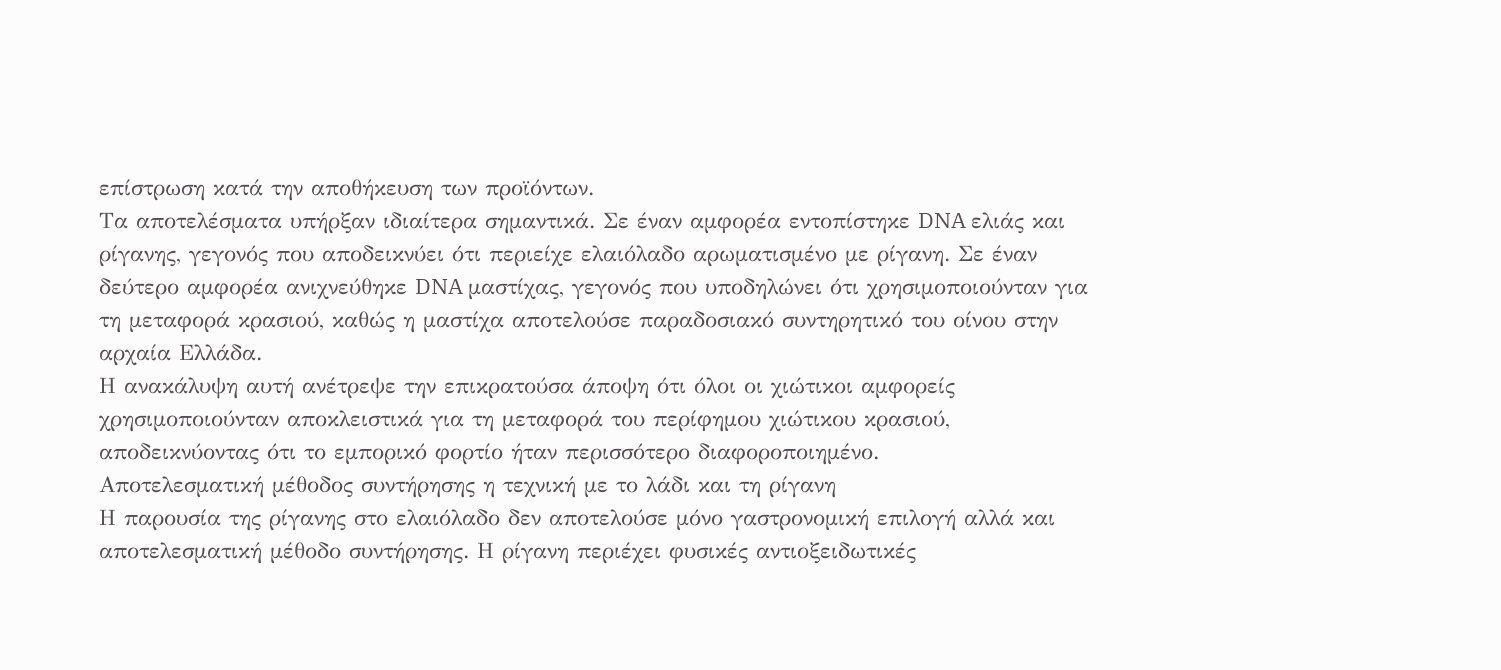επίστρωση κατά την αποθήκευση των προϊόντων.
Τα αποτελέσματα υπήρξαν ιδιαίτερα σημαντικά. Σε έναν αμφορέα εντοπίστηκε DNA ελιάς και ρίγανης, γεγονός που αποδεικνύει ότι περιείχε ελαιόλαδο αρωματισμένο με ρίγανη. Σε έναν δεύτερο αμφορέα ανιχνεύθηκε DNA μαστίχας, γεγονός που υποδηλώνει ότι χρησιμοποιούνταν για τη μεταφορά κρασιού, καθώς η μαστίχα αποτελούσε παραδοσιακό συντηρητικό του οίνου στην αρχαία Ελλάδα.
Η ανακάλυψη αυτή ανέτρεψε την επικρατούσα άποψη ότι όλοι οι χιώτικοι αμφορείς χρησιμοποιούνταν αποκλειστικά για τη μεταφορά του περίφημου χιώτικου κρασιού, αποδεικνύοντας ότι το εμπορικό φορτίο ήταν περισσότερο διαφοροποιημένο.
Αποτελεσματική μέθοδος συντήρησης η τεχνική με το λάδι και τη ρίγανη
Η παρουσία της ρίγανης στο ελαιόλαδο δεν αποτελούσε μόνο γαστρονομική επιλογή αλλά και αποτελεσματική μέθοδο συντήρησης. Η ρίγανη περιέχει φυσικές αντιοξειδωτικές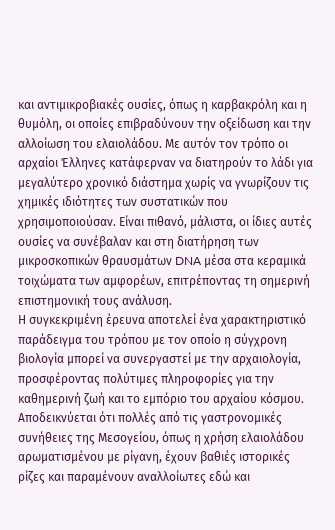και αντιμικροβιακές ουσίες, όπως η καρβακρόλη και η θυμόλη, οι οποίες επιβραδύνουν την οξείδωση και την αλλοίωση του ελαιολάδου. Με αυτόν τον τρόπο οι αρχαίοι Έλληνες κατάφερναν να διατηρούν το λάδι για μεγαλύτερο χρονικό διάστημα χωρίς να γνωρίζουν τις χημικές ιδιότητες των συστατικών που χρησιμοποιούσαν. Είναι πιθανό, μάλιστα, οι ίδιες αυτές ουσίες να συνέβαλαν και στη διατήρηση των μικροσκοπικών θραυσμάτων DNA μέσα στα κεραμικά τοιχώματα των αμφορέων, επιτρέποντας τη σημερινή επιστημονική τους ανάλυση.
Η συγκεκριμένη έρευνα αποτελεί ένα χαρακτηριστικό παράδειγμα του τρόπου με τον οποίο η σύγχρονη βιολογία μπορεί να συνεργαστεί με την αρχαιολογία, προσφέροντας πολύτιμες πληροφορίες για την καθημερινή ζωή και το εμπόριο του αρχαίου κόσμου.
Αποδεικνύεται ότι πολλές από τις γαστρονομικές συνήθειες της Μεσογείου, όπως η χρήση ελαιολάδου αρωματισμένου με ρίγανη, έχουν βαθιές ιστορικές ρίζες και παραμένουν αναλλοίωτες εδώ και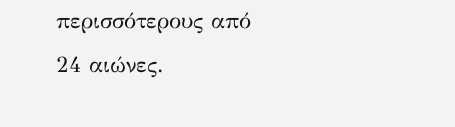περισσότερους από 24 αιώνες.